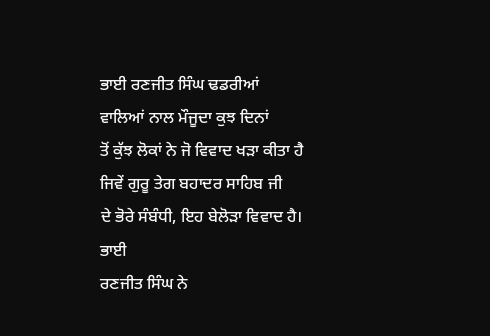ਭਾਈ ਰਣਜੀਤ ਸਿੰਘ ਢਡਰੀਆਂ ਵਾਲਿਆਂ ਨਾਲ ਮੌਜੂਦਾ ਕੁਝ ਦਿਨਾਂ
ਤੋਂ ਕੁੱਝ ਲੋਕਾਂ ਨੇ ਜੋ ਵਿਵਾਦ ਖੜਾ ਕੀਤਾ ਹੈ ਜਿਵੇਂ ਗੁਰੂ ਤੇਗ ਬਹਾਦਰ ਸਾਹਿਬ ਜੀ
ਦੇ ਭੋਰੇ ਸੰਬੰਧੀ, ਇਹ ਬੇਲੋੜਾ ਵਿਵਾਦ ਹੈ।
ਭਾਈ
ਰਣਜੀਤ ਸਿੰਘ ਨੇ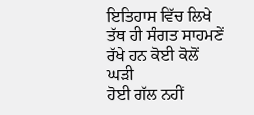ਇਤਿਹਾਸ ਵਿੱਚ ਲਿਖੇ ਤੱਥ ਹੀ ਸੰਗਤ ਸਾਹਮਣੇਂ ਰੱਖੇ ਹਨ ਕੋਈ ਕੋਲੋਂ ਘੜੀ
ਹੋਈ ਗੱਲ ਨਹੀਂ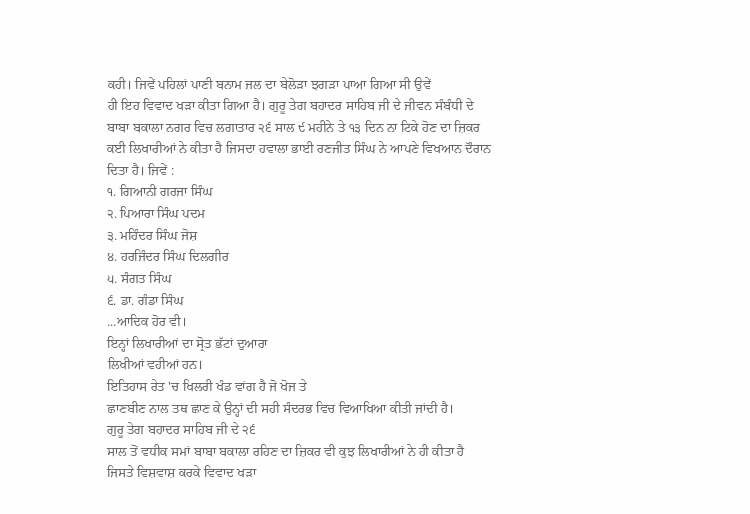ਕਹੀ। ਜਿਵੇਂ ਪਹਿਲਾਂ ਪਾਣੀ ਬਨਾਮ ਜਲ ਦਾ ਬੇਲੋੜਾ ਝਗੜਾ ਪਾਆ ਗਿਆ ਸੀ ਉਵੇਂ
ਹੀ ਇਹ ਵਿਵਾਦ ਖੜਾ ਕੀਤਾ ਗਿਆ ਹੈ। ਗੁਰੂ ਤੇਗ ਬਹਾਦਰ ਸਾਹਿਬ ਜੀ ਦੇ ਜੀਵਨ ਸੰਬੰਧੀ ਦੇ
ਬਾਬਾ ਬਕਾਲਾ ਨਗਰ ਵਿਚ ਲਗਾਤਾਰ ੨੬ ਸਾਲ ੯ ਮਹੀਨੇ ਤੇ ੧੩ ਦਿਨ ਨਾ ਟਿਕੇ ਹੋਣ ਦਾ ਜ਼ਿਕਰ
ਕਈ ਲਿਖਾਰੀਆਂ ਨੇ ਕੀਤਾ ਹੈ ਜਿਸਦਾ ਹਵਾਲਾ ਭਾਈ ਰਣਜੀਤ ਸਿੰਘ ਨੇ ਆਪਣੇ ਵਿਖਆਨ ਦੌਰਾਨ
ਦਿਤਾ ਹੈ। ਜਿਵੇਂ :
੧. ਗਿਆਨੀ ਗਰਜਾ ਸਿੰਘ
੨. ਪਿਆਰਾ ਸਿੰਘ ਪਦਮ
੩. ਮਹਿੰਦਰ ਸਿੰਘ ਜੋਸ਼
੪. ਹਰਜਿੰਦਰ ਸਿੰਘ ਦਿਲਗੀਰ
੫. ਸੰਗਤ ਸਿੰਘ
੬. ਡਾ. ਗੰਡਾ ਸਿੰਘ
...ਆਦਿਕ ਹੋਰ ਵੀ।
ਇਨ੍ਹਾਂ ਲਿਖਾਰੀਆਂ ਦਾ ਸ੍ਰੋਤ ਭੱਟਾਂ ਦੁਆਰਾ
ਲਿਖੀਆਂ ਵਹੀਆਂ ਹਨ।
ਇਤਿਹਾਸ ਰੇਤ 'ਚ ਖਿਲਰੀ ਖੰਡ ਵਾਂਗ ਹੈ ਜੋ ਖੋਜ ਤੇ
ਛਾਣਬੀਣ ਨਾਲ ਤਥ ਛਾਣ ਕੇ ਉਨ੍ਹਾਂ ਦੀ ਸਹੀ ਸੰਦਰਭ ਵਿਚ ਵਿਆਖਿਆ ਕੀਤੀ ਜਾਂਦੀ ਹੈ।
ਗੁਰੂ ਤੇਗ ਬਹਾਦਰ ਸਾਹਿਬ ਜੀ ਦੇ ੨੬
ਸਾਲ ਤੋਂ ਵਧੀਕ ਸਮਾਂ ਬਾਬਾ ਬਕਾਲਾ ਰਹਿਣ ਦਾ ਜ਼ਿਕਰ ਵੀ ਕੁਝ ਲਿਖਾਰੀਆਂ ਨੇ ਹੀ ਕੀਤਾ ਹੈ
ਜਿਸਤੇ ਵਿਸ਼ਵਾਸ਼ ਕਰਕੇ ਵਿਵਾਦ ਖੜਾ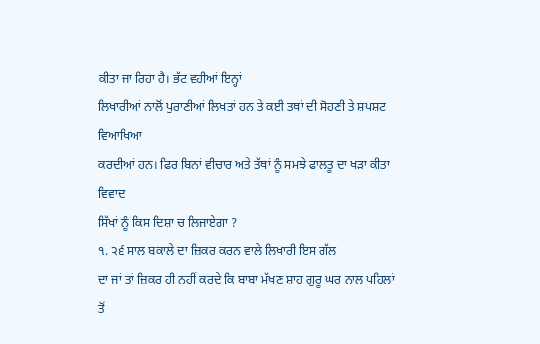ਕੀਤਾ ਜਾ ਰਿਹਾ ਹੈ। ਭੱਟ ਵਹੀਆਂ ਇਨ੍ਹਾਂ
ਲਿਖਾਰੀਆਂ ਨਾਲੋਂ ਪੁਰਾਣੀਆਂ ਲਿਖਤਾਂ ਹਨ ਤੇ ਕਈ ਤਥਾਂ ਦੀ ਸੋਹਣੀ ਤੇ ਸ਼ਪਸ਼ਟ ਵਿਆਖਿਆ
ਕਰਦੀਆਂ ਹਨ। ਫਿਰ ਬਿਨਾਂ ਵੀਚਾਰ ਅਤੇ ਤੱਥਾਂ ਨੂੰ ਸਮਝੇ ਫਾਲਤੂ ਦਾ ਖੜਾ ਕੀਤਾ ਵਿਵਾਦ
ਸਿੱਖਾਂ ਨੂੰ ਕਿਸ ਦਿਸ਼ਾ ਚ ਲਿਜਾਏਗਾ ?
੧. ੨੬ ਸਾਲ ਬਕਾਲੇ ਦਾ ਜ਼ਿਕਰ ਕਰਨ ਵਾਲੇ ਲਿਖਾਰੀ ਇਸ ਗੱਲ
ਦਾ ਜਾਂ ਤਾਂ ਜ਼ਿਕਰ ਹੀ ਨਹੀਂ ਕਰਦੇ ਕਿ ਬਾਬਾ ਮੱਖਣ ਸ਼ਾਹ ਗੁਰੂ ਘਰ ਨਾਲ ਪਹਿਲਾਂ
ਤੋਂ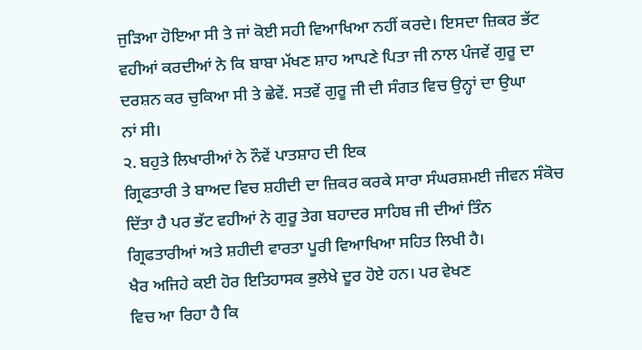ਜੁੜਿਆ ਹੋਇਆ ਸੀ ਤੇ ਜਾਂ ਕੋਈ ਸਹੀ ਵਿਆਖਿਆ ਨਹੀਂ ਕਰਦੇ। ਇਸਦਾ ਜ਼ਿਕਰ ਭੱਟ
ਵਹੀਆਂ ਕਰਦੀਆਂ ਨੇ ਕਿ ਬਾਬਾ ਮੱਖਣ ਸ਼ਾਹ ਆਪਣੇ ਪਿਤਾ ਜੀ ਨਾਲ ਪੰਜਵੇਂ ਗੁਰੂ ਦਾ
ਦਰਸ਼ਨ ਕਰ ਚੁਕਿਆ ਸੀ ਤੇ ਛੇਵੇਂ. ਸਤਵੇਂ ਗੁਰੂ ਜੀ ਦੀ ਸੰਗਤ ਵਿਚ ਉਨ੍ਹਾਂ ਦਾ ਉਘਾ
ਨਾਂ ਸੀ।
੨. ਬਹੁਤੇ ਲਿਖਾਰੀਆਂ ਨੇ ਨੌਵੇਂ ਪਾਤਸ਼ਾਹ ਦੀ ਇਕ
ਗ੍ਰਿਫਤਾਰੀ ਤੇ ਬਾਅਦ ਵਿਚ ਸ਼ਹੀਦੀ ਦਾ ਜ਼ਿਕਰ ਕਰਕੇ ਸਾਰਾ ਸੰਘਰਸ਼ਮਈ ਜੀਵਨ ਸੰਕੋਚ
ਦਿੱਤਾ ਹੈ ਪਰ ਭੱਟ ਵਹੀਆਂ ਨੇ ਗੁਰੂ ਤੇਗ ਬਹਾਦਰ ਸਾਹਿਬ ਜੀ ਦੀਆਂ ਤਿੰਨ
ਗ੍ਰਿਫਤਾਰੀਆਂ ਅਤੇ ਸ਼ਹੀਦੀ ਵਾਰਤਾ ਪੂਰੀ ਵਿਆਖਿਆ ਸਹਿਤ ਲਿਖੀ ਹੈ।
ਖੈਰ ਅਜਿਹੇ ਕਈ ਹੋਰ ਇਤਿਹਾਸਕ ਭੁਲੇਖੇ ਦੂਰ ਹੋਏ ਹਨ। ਪਰ ਵੇਖਣ
ਵਿਚ ਆ ਰਿਹਾ ਹੈ ਕਿ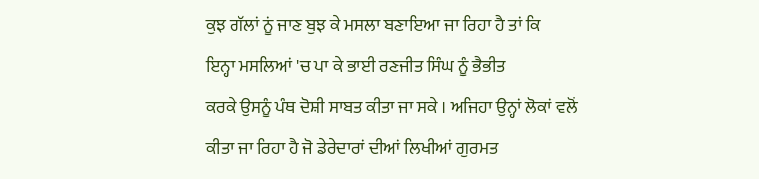ਕੁਝ ਗੱਲਾਂ ਨੂਂ ਜਾਣ ਬੁਝ ਕੇ ਮਸਲਾ ਬਣਾਇਆ ਜਾ ਰਿਹਾ ਹੈ ਤਾਂ ਕਿ
ਇਨ੍ਹਾ ਮਸਲਿਆਂ 'ਚ ਪਾ ਕੇ ਭਾਈ ਰਣਜੀਤ ਸਿੰਘ ਨੂੰ ਭੈਭੀਤ
ਕਰਕੇ ਉਸਨੂੰ ਪੰਥ ਦੋਸ਼ੀ ਸਾਬਤ ਕੀਤਾ ਜਾ ਸਕੇ । ਅਜਿਹਾ ਉਨ੍ਹਾਂ ਲੋਕਾਂ ਵਲੋਂ
ਕੀਤਾ ਜਾ ਰਿਹਾ ਹੈ ਜੋ ਡੇਰੇਦਾਰਾਂ ਦੀਆਂ ਲਿਖੀਆਂ ਗੁਰਮਤ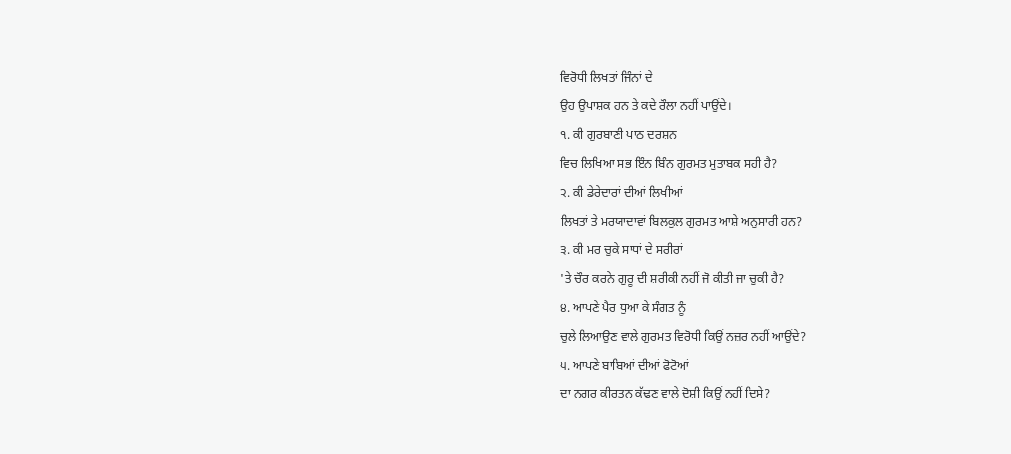ਵਿਰੋਧੀ ਲਿਖਤਾਂ ਜਿੰਨਾਂ ਦੇ
ਉਹ ਉਪਾਸ਼ਕ ਹਨ ਤੇ ਕਦੇ ਰੌਲਾ ਨਹੀਂ ਪਾਉਂਦੇ।
੧. ਕੀ ਗੁਰਬਾਣੀ ਪਾਠ ਦਰਸ਼ਨ
ਵਿਚ ਲਿਖਿਆ ਸਭ ਇੰਨ ਬਿੰਨ ਗੁਰਮਤ ਮੁਤਾਬਕ ਸਹੀ ਹੈ?
੨. ਕੀ ਡੇਰੇਦਾਰਾਂ ਦੀਆਂ ਲਿਖੀਆਂ
ਲਿਖਤਾਂ ਤੇ ਮਰਯਾਦਾਵਾਂ ਬਿਲਕੁਲ ਗੁਰਮਤ ਆਸ਼ੇ ਅਨੁਸਾਰੀ ਹਨ?
੩. ਕੀ ਮਰ ਚੁਕੇ ਸਾਧਾਂ ਦੇ ਸਰੀਰਾਂ
'ਤੇ ਚੌਰ ਕਰਨੇ ਗੁਰੂ ਦੀ ਸ਼ਰੀਕੀ ਨਹੀਂ ਜੋ ਕੀਤੀ ਜਾ ਚੁਕੀ ਹੈ?
੪. ਆਪਣੇ ਪੈਰ ਧੁਆ ਕੇ ਸੰਗਤ ਨੂੰ
ਚੁਲੇ ਲਿਆਉਣ ਵਾਲੇ ਗੁਰਮਤ ਵਿਰੋਧੀ ਕਿਉਂ ਨਜ਼ਰ ਨਹੀਂ ਆਉਂਦੇ?
੫. ਆਪਣੇ ਬਾਬਿਆਂ ਦੀਆਂ ਫੋਟੋਆਂ
ਦਾ ਨਗਰ ਕੀਰਤਨ ਕੱਢਣ ਵਾਲੇ ਦੋਸ਼ੀ ਕਿਉਂ ਨਹੀਂ ਦਿਸੇ?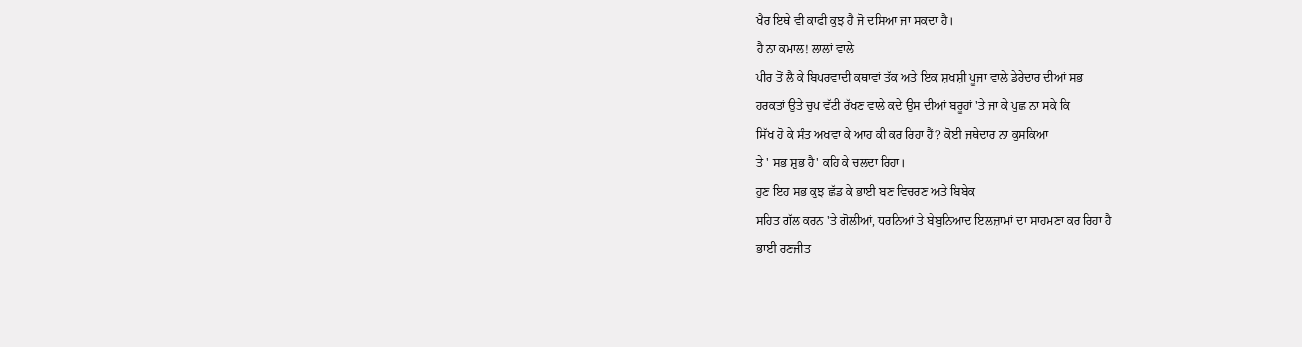ਖੈਰ ਇਥੇ ਵੀ ਕਾਫੀ ਕੁਝ ਹੈ ਜੋ ਦਸਿਆ ਜਾ ਸਕਦਾ ਹੈ।
ਹੈ ਨਾ ਕਮਾਲ! ਲਾਲਾਂ ਵਾਲੇ
ਪੀਰ ਤੋਂ ਲੈ ਕੇ ਬਿਪਰਵਾਦੀ ਕਥਾਵਾਂ ਤੱਕ ਅਤੇ ਇਕ ਸ਼ਖਸ਼ੀ ਪੂਜਾ ਵਾਲੇ ਡੇਰੇਦਾਰ ਦੀਆਂ ਸਭ
ਹਰਕਤਾਂ ਉਤੇ ਚੁਪ ਵੱਟੀ ਰੱਖਣ ਵਾਲੇ ਕਦੇ ਉਸ ਦੀਆਂ ਬਰੂਹਾਂ 'ਤੇ ਜਾ ਕੇ ਪੁਛ ਨਾ ਸਕੇ ਕਿ
ਸਿੱਖ ਹੋ ਕੇ ਸੰਤ ਅਖਵਾ ਕੇ ਆਹ ਕੀ ਕਰ ਰਿਹਾ ਹੈਂ? ਕੋਈ ਜਥੇਦਾਰ ਨਾ ਕੁਸਕਿਆ
ਤੇ ' ਸਭ ਸ਼ੁਭ ਹੈ' ਕਹਿ ਕੇ ਚਲਦਾ ਰਿਹਾ।
ਹੁਣ ਇਹ ਸਭ ਕੁਝ ਛੱਡ ਕੇ ਭਾਈ ਬਣ ਵਿਚਰਣ ਅਤੇ ਬਿਬੇਕ
ਸਹਿਤ ਗੱਲ ਕਰਨ 'ਤੇ ਗੋਲੀਆਂ, ਧਰਨਿਆਂ ਤੇ ਬੇਬੁਨਿਆਦ ਇਲਜ਼ਾਮਾਂ ਦਾ ਸਾਹਮਣਾ ਕਰ ਰਿਹਾ ਹੈ
ਭਾਈ ਰਣਜੀਤ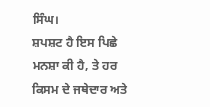ਸਿੰਘ।
ਸ਼ਪਸ਼ਟ ਹੈ ਇਸ ਪਿਛੇ
ਮਨਸ਼ਾ ਕੀ ਹੈ, ਤੇ ਹਰ ਕਿਸਮ ਦੇ ਜਥੇਦਾਰ ਅਤੇ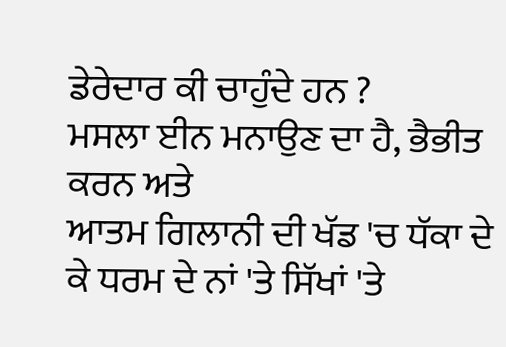ਡੇਰੇਦਾਰ ਕੀ ਚਾਹੁੰਦੇ ਹਨ ?
ਮਸਲਾ ਈਨ ਮਨਾਉਣ ਦਾ ਹੈ, ਭੈਭੀਤ ਕਰਨ ਅਤੇ
ਆਤਮ ਗਿਲਾਨੀ ਦੀ ਖੱਡ 'ਚ ਧੱਕਾ ਦੇ ਕੇ ਧਰਮ ਦੇ ਨਾਂ 'ਤੇ ਸਿੱਖਾਂ 'ਤੇ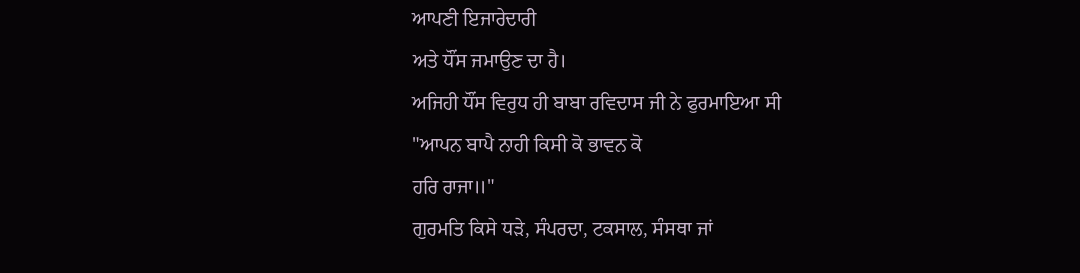ਆਪਣੀ ਇਜਾਰੇਦਾਰੀ
ਅਤੇ ਧੌਂਸ ਜਮਾਉਣ ਦਾ ਹੈ।
ਅਜਿਹੀ ਧੌਂਸ ਵਿਰੁਧ ਹੀ ਬਾਬਾ ਰਵਿਦਾਸ ਜੀ ਨੇ ਫੁਰਮਾਇਆ ਸੀ
"ਆਪਨ ਬਾਪੈ ਨਾਹੀ ਕਿਸੀ ਕੋ ਭਾਵਨ ਕੋ
ਹਰਿ ਰਾਜਾ॥"
ਗੁਰਮਤਿ ਕਿਸੇ ਧੜੇ, ਸੰਪਰਦਾ, ਟਕਸਾਲ, ਸੰਸਥਾ ਜਾਂ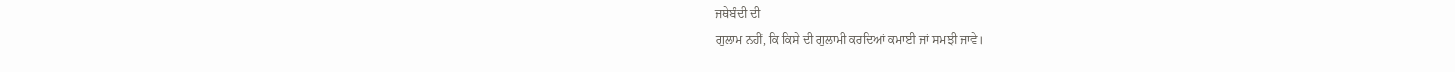ਜਥੇਬੰਦੀ ਦੀ
ਗੁਲਾਮ ਨਹੀਂ, ਕਿ ਕਿਸੇ ਦੀ ਗੁਲਾਮੀ ਕਰਦਿਆਂ ਕਮਾਈ ਜਾਂ ਸਮਝੀ ਜਾਵੇ।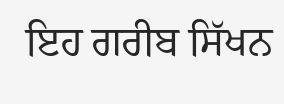ਇਹ ਗਰੀਬ ਸਿੱਖਨ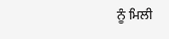ਨੂੰ ਮਿਲੀ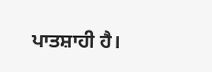ਪਾਤਸ਼ਾਹੀ ਹੈ।